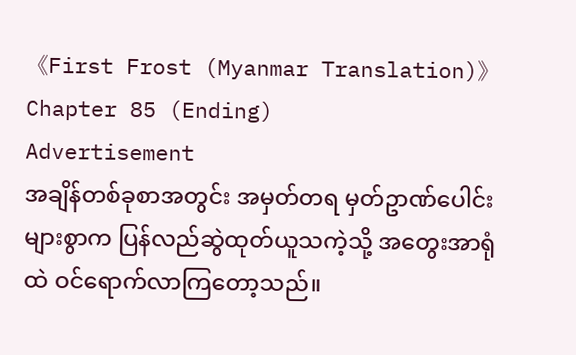《First Frost (Myanmar Translation)》Chapter 85 (Ending)
Advertisement
အချိန်တစ်ခုစာအတွင်း အမှတ်တရ မှတ်ဥာဏ်ပေါင်းများစွာက ပြန်လည်ဆွဲထုတ်ယူသကဲ့သို့ အတွေးအာရုံထဲ ဝင်ရောက်လာကြတော့သည်။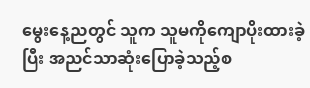မွေးနေ့ညတွင် သူက သူမကိုကျောပိုးထားခဲ့ပြီး အညင်သာဆုံးပြောခဲ့သည့်စ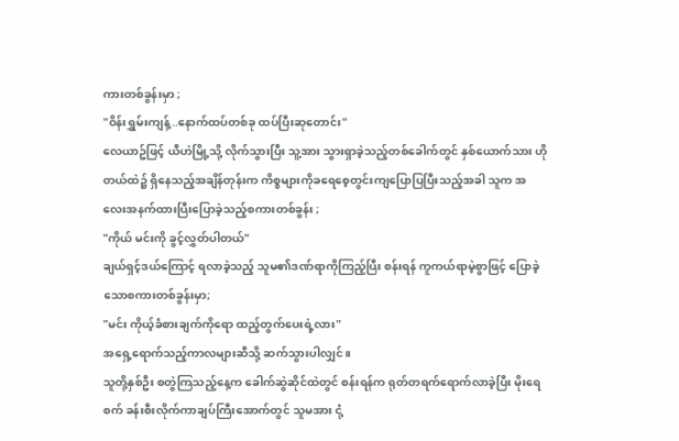ကားတစ်ခွန်းမှာ ;
"ဝိန်းရွှမ်းကျန့်..နောက်ထပ်တစ်ခု ထပ်ပြီးဆုတောင်း"
လေယာဥ်ဖြင့် ယီဟဲမြို့သို့ လိုက်သွားပြီး သူ့အား သွားရှာခဲ့သည့်တစ်ခေါက်တွင် နှစ်ယောက်သား ဟိုတယ်ထဲ၌ ရှိနေသည့်အချိန်တုန်းက ကိစ္စများကိုခရေစေ့တွင်းကျပြောပြပြီးသည့်အခါ သူက အလေးအနက်ထားပြီးပြောခဲ့သည့်စကားတစ်ခွန်း ;
"ကိုယ် မင်းကို ခွင့်လွှတ်ပါတယ်"
ချယ်ရှင့်ဒယ်ကြောင့် ရလာခဲ့သည့် သူမ၏ဒဏ်ရာကိုကြည့်ပြီး စန်းရန် ကူကယ်ရာမဲ့စွာဖြင့် ပြောခဲ့သောစကားတစ်ခွန်းမှာ;
"မင်း ကိုယ့်ခံစားချက်ကိုရော ထည့်တွက်ပေးရဲ့လား"
အရှေ့ရောက်သည့်ကာလများဆီသို့ ဆက်သွားပါလျှင်။
သူတို့နှစ်ဦး စတွဲကြသည့်နေ့က ခေါက်ဆွဲဆိုင်ထဲတွင် စန်းရန်က ရုတ်တရက်ရောက်လာခဲ့ပြီး မိုးရေစက် ခန်းစီးလိုက်ကာချပ်ကြီးအောက်တွင် သူမအား ငုံ့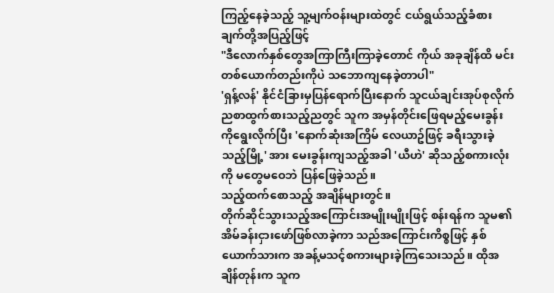ကြည့်နေခဲ့သည့် သူ့မျက်ဝန်းများထဲတွင် ငယ်ရွယ်သည့်ခံစားချက်တို့အပြည့်ဖြင့်
"ဒီလောက်နှစ်တွေအကြာကြီးကြာခဲ့တောင် ကိုယ် အခုချိန်ထိ မင်းတစ်ယောက်တည်းကိုပဲ သဘောကျနေခဲ့တာပါ"
'ရှန့်လန်' နိုင်ငံခြားမှပြန်ရောက်ပြီးနောက် သူငယ်ချင်းအုပ်စုလိုက် ညစာထွက်စားသည့်ညတွင် သူက အမှန်တိုင်းဖြေရမည့်မေးခွန်းကိုရွေးလိုက်ပြီး 'နောက်ဆုံးအကြိမ် လေယာဥ်ဖြင့် ခရီးသွားခဲ့သည့်မြို့' အား မေးခွန်းကျသည့်အခါ 'ယီဟဲ' ဆိုသည့်စကားလုံးကို မတွေမဝေဘဲ ပြန်ဖြေခဲ့သည်။
သည့်ထက်စောသည့် အချိန်များတွင်။
တိုက်ဆိုင်သွားသည့်အကြောင်းအမျိုးမျိုးဖြင့် စန်းရန်က သူမ၏အိမ်ခန်းငှားဖော်ဖြစ်လာခဲ့ကာ သည်အကြောင်းကိစ္စဖြင့် နှစ်ယောက်သားက အခန့်မသင့်စကားများခဲ့ကြသေးသည်။ ထိုအချိန်တုန်းက သူက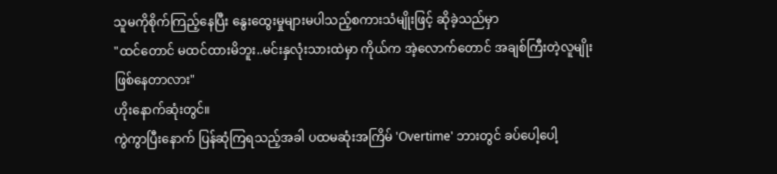သူမကိုစိုက်ကြည့်နေပြီး နွေးထွေးမှုများမပါသည့်စကားသံမျိုးဖြင့် ဆိုခဲ့သည်မှာ
"ထင်တောင် မထင်ထားမိဘူး..မင်းနှလုံးသားထဲမှာ ကိုယ်က အဲ့လောက်တောင် အချစ်ကြီးတဲ့လူမျိုးဖြစ်နေတာလား"
ဟိုးနောက်ဆုံးတွင်။
ကွဲကွာပြီးနောက် ပြန်ဆုံကြရသည့်အခါ ပထမဆုံးအကြိမ် 'Overtime' ဘားတွင် ခပ်ပေါ့ပေါ့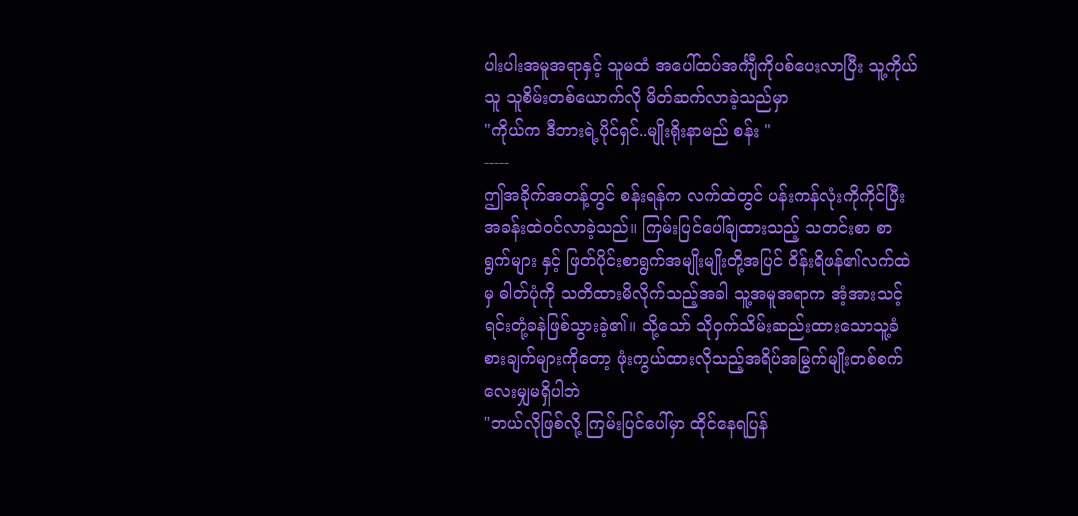ပါးပါးအမူအရာနှင့် သူမထံ အပေါ်ထပ်အင်္ကျီကိုပစ်ပေးလာပြီး သူ့ကိုယ်သူ သူစိမ်းတစ်ယောက်လို မိတ်ဆက်လာခဲ့သည်မှာ
"ကိုယ်က ဒီဘားရဲ့ပိုင်ရှင်..မျိုးရိုးနာမည် စန်း "
-----
ဤအခိုက်အတန့်တွင် စန်းရန်က လက်ထဲတွင် ပန်းကန်လုံးကိုကိုင်ပြီး အခန်းထဲဝင်လာခဲ့သည်။ ကြမ်းပြင်ပေါ်ချထားသည့် သတင်းစာ စာရွက်များ နှင့် ဖြတ်ပိုင်းစာရွက်အမျိုးမျိုးတို့အပြင် ဝိန်းရိဖန်၏လက်ထဲမှ ဓါတ်ပုံကို သတိထားမိလိုက်သည့်အခါ သူ့အမူအရာက အံ့အားသင့်ရင်းတုံ့ခနဲဖြစ်သွားခဲ့၏။ သို့သော် သိုဝှက်သိမ်းဆည်းထားသောသူ့ခံစားချက်များကိုတော့ ဖုံးကွယ်ထားလိုသည့်အရိပ်အမြွက်မျိုးတစ်စက်လေးမျှမရှိပါဘဲ
"ဘယ်လိုဖြစ်လို့ ကြမ်းပြင်ပေါ်မှာ ထိုင်နေရပြန်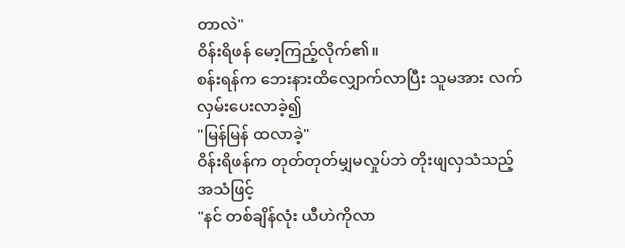တာလဲ"
ဝိန်းရိဖန် မော့ကြည့်လိုက်၏။
စန်းရန်က ဘေးနားထိလျှောက်လာပြီး သူမအား လက်လှမ်းပေးလာခဲ့၍
"မြန်မြန် ထလာခဲ့"
ဝိန်းရိဖန်က တုတ်တုတ်မျှမလှုပ်ဘဲ တိုးဖျလှသံသည့်အသံဖြင့်
"နင် တစ်ချိန်လုံး ယီဟဲကိုလာ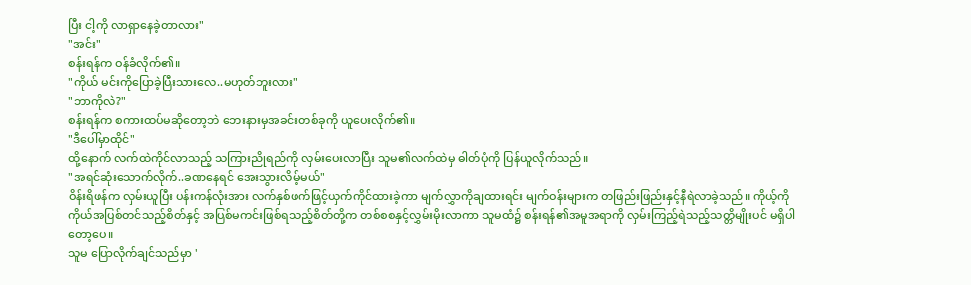ပြီး ငါ့ကို လာရှာနေခဲ့တာလား"
"အင်း"
စန်းရန်က ဝန်ခံလိုက်၏။
"ကိုယ် မင်းကိုပြောခဲ့ပြီးသားလေ..မဟုတ်ဘူးလား"
"ဘာကိုလဲ?"
စန်းရန်က စကားထပ်မဆိုတော့ဘဲ ဘေးနားမှအခင်းတစ်ခုကို ယူပေးလိုက်၏။
"ဒီပေါ်မှာထိုင်"
ထို့နောက် လက်ထဲကိုင်လာသည့် သကြားညိုရည်ကို လှမ်းပေးလာပြီး သူမ၏လက်ထဲမှ ဓါတ်ပုံကို ပြန်ယူလိုက်သည်။
"အရင်ဆုံးသောက်လိုက်..ခဏနေရင် အေးသွားလိမ့်မယ်"
ဝိန်းရိဖန်က လှမ်းယူပြီး ပန်းကန်လုံးအား လက်နှစ်ဖက်ဖြင့်ယှက်ကိုင်ထားခဲ့ကာ မျက်လွှာကိုချထားရင်း မျက်ဝန်းများက တဖြည်းဖြည်းနှင့်နီရဲလာခဲ့သည်။ ကိုယ့်ကိုကိုယ်အပြစ်တင်သည့်စိတ်နှင့် အပြစ်မကင်းဖြစ်ရသည့်စိတ်တို့က တစ်စစနှင့်လွှမ်းမိုးလာကာ သူမထံ၌ စန်းရန်၏အမူအရာကို လှမ်းကြည့်ရဲသည့်သတ္တိမျိုးပင် မရှိပါတော့ပေ။
သူမ ပြောလိုက်ချင်သည်မှာ '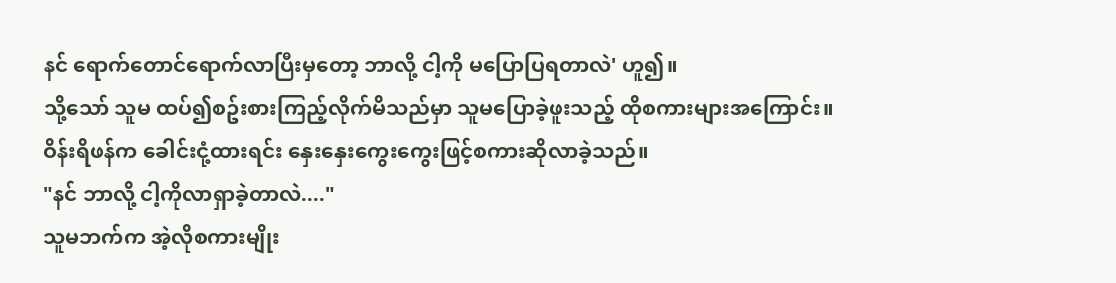နင် ရောက်တောင်ရောက်လာပြီးမှတော့ ဘာလို့ ငါ့ကို မပြောပြရတာလဲ' ဟူ၍။
သို့သော် သူမ ထပ်၍စဥ်းစားကြည့်လိုက်မိသည်မှာ သူမပြောခဲ့ဖူးသည့် ထိုစကားများအကြောင်း။
ဝိန်းရိဖန်က ခေါင်းငုံ့ထားရင်း နှေးနှေးကွေးကွေးဖြင့်စကားဆိုလာခဲ့သည်။
"နင် ဘာလို့ ငါ့ကိုလာရှာခဲ့တာလဲ...."
သူမဘက်က အဲ့လိုစကားမျိုး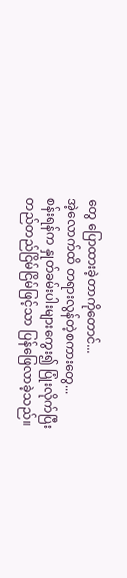တွေ ပြောထားခဲ့တာကိုတောင်...
အဲ့လောက်ထိ တရားလွန်တဲ့စကားတွေ...
စန်းရန်က နှုတ်ခမ်းပါးများကွေး၍ ပြုံးလိုက်ပြီး တည်တည်ငြိမ်ငြိမ်ဖြင့်သာ ပြန်ဖြေလာခဲ့သည်။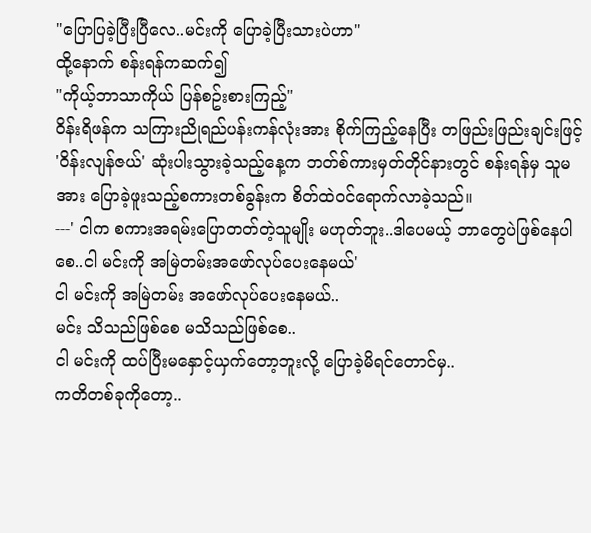"ပြောပြခဲ့ပြီးပြီလေ..မင်းကို ပြောခဲ့ပြီးသားပဲဟာ"
ထို့နောက် စန်းရန်ကဆက်၍
"ကိုယ့်ဘာသာကိုယ် ပြန်စဥ်းစားကြည့်"
ဝိန်းရိဖန်က သကြားညိုရည်ပန်းကန်လုံးအား စိုက်ကြည့်နေပြီး တဖြည်းဖြည်းချင်းဖြင့် 'ဝိန်းလျန်ဇယ်' ဆုံးပါးသွားခဲ့သည့်နေ့က ဘတ်စ်ကားမှတ်တိုင်နားတွင် စန်းရန်မှ သူမအား ပြောခဲ့ဖူးသည့်စကားတစ်ခွန်းက စိတ်ထဲဝင်ရောက်လာခဲ့သည်။
---' ငါက စကားအရမ်းပြောတတ်တဲ့သူမျိုး မဟုတ်ဘူး..ဒါပေမယ့် ဘာတွေပဲဖြစ်နေပါစေ..ငါ မင်းကို အမြဲတမ်းအဖော်လုပ်ပေးနေမယ်'
ငါ မင်းကို အမြဲတမ်း အဖော်လုပ်ပေးနေမယ်..
မင်း သိသည်ဖြစ်စေ မသိသည်ဖြစ်စေ..
ငါ မင်းကို ထပ်ပြီးမနှောင့်ယှက်တော့ဘူးလို့ ပြောခဲ့မိရင်တောင်မှ..
ကတိတစ်ခုကိုတော့..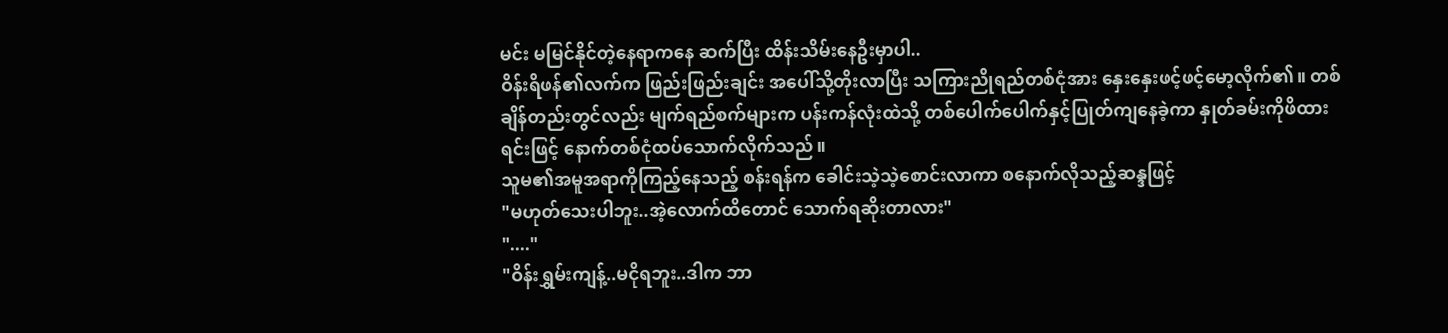မင်း မမြင်နိုင်တဲ့နေရာကနေ ဆက်ပြီး ထိန်းသိမ်းနေဦးမှာပါ..
ဝိန်းရိဖန်၏လက်က ဖြည်းဖြည်းချင်း အပေါ်သို့တိုးလာပြီး သကြားညိုရည်တစ်ငုံအား နှေးနှေးဖင့်ဖင့်မော့လိုက်၏။ တစ်ချိန်တည်းတွင်လည်း မျက်ရည်စက်များက ပန်းကန်လုံးထဲသို့ တစ်ပေါက်ပေါက်နှင့်ပြုတ်ကျနေခဲ့ကာ နှုတ်ခမ်းကိုဖိထားရင်းဖြင့် နောက်တစ်ငုံထပ်သောက်လိုက်သည်။
သူမ၏အမူအရာကိုကြည့်နေသည့် စန်းရန်က ခေါင်းသဲ့သဲ့စောင်းလာကာ စနောက်လိုသည့်ဆန္ဒဖြင့်
"မဟုတ်သေးပါဘူး..အဲ့လောက်ထိတောင် သောက်ရဆိုးတာလား"
"...."
"ဝိန်းရွှမ်းကျန့်..မငိုရဘူး..ဒါက ဘာ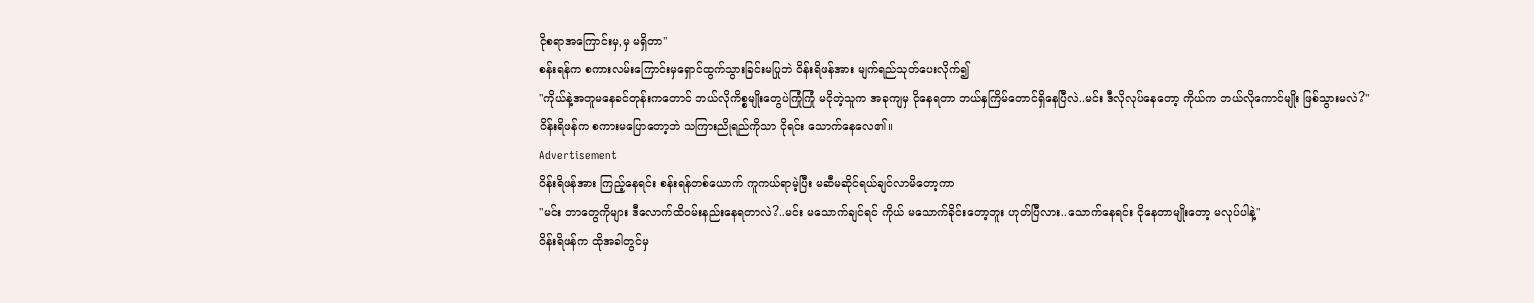ငိုစရာအကြောင်းမှ,မှ မရှိတာ"
စန်းရန်က စကားလမ်းကြောင်းမှရှောင်ထွက်သွားခြင်းမပြုဘဲ ဝိန်းရိဖန်အား မျက်ရည်သုတ်ပေးလိုက်၍
"ကိုယ်နဲ့အတူမနေခင်တုန်းကတောင် ဘယ်လိုကိစ္စမျိုးတွေပဲကြုံကြုံ မငိုတဲ့သူက အခုကျမှ ငိုနေရတာ ဘယ်နှကြိမ်တောင်ရှိနေပြီလဲ..မင်း ဒီလိုလုပ်နေတော့ ကိုယ်က ဘယ်လိုကောင်မျိုး ဖြစ်သွားမလဲ?"
ဝိန်းရိဖန်က စကားမပြောတော့ဘဲ သကြားညိုရည်ကိုသာ ငိုရင်း သောက်နေလေ၏။
Advertisement
ဝိန်းရိဖန်အား ကြည့်နေရင်း စန်းရန်တစ်ယောက် ကူကယ်ရာမဲ့ပြီး မဆီမဆိုင်ရယ်ချင်လာမိတော့ကာ
"မင်း ဘာတွေကိုများ ဒီလောက်ထိဝမ်းနည်းနေရတာလဲ?..မင်း မသောက်ချင်ရင် ကိုယ် မသောက်ခိုင်းတော့ဘူး ဟုတ်ပြီလား..သောက်နေရင်း ငိုနေတာမျိုးတော့ မလုပ်ပါနဲ့"
ဝိန်းရိဖန်က ထိုအခါတွင်မှ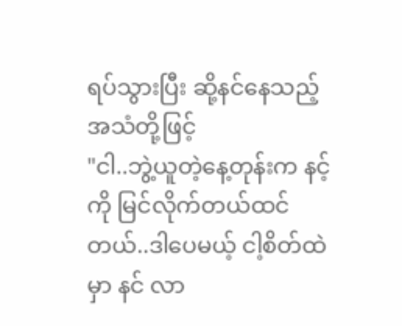ရပ်သွားပြီး ဆို့နင်နေသည့်အသံတို့ဖြင့်
"ငါ..ဘွဲ့ယူတဲ့နေ့တုန်းက နင့်ကို မြင်လိုက်တယ်ထင်တယ်..ဒါပေမယ့် ငါ့စိတ်ထဲမှာ နင် လာ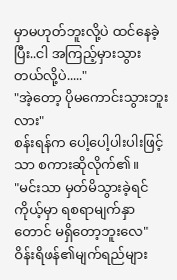မှာမဟုတ်ဘူးလို့ပဲ ထင်နေခဲ့ပြီး..ငါ အကြည့်မှားသွားတယ်လို့ပဲ....."
"အဲ့တော့ ပိုမကောင်းသွားဘူးလား"
စန်းရန်က ပေါ့ပေါ့ပါးပါးဖြင့်သာ စကားဆိုလိုက်၏။
"မင်းသာ မှတ်မိသွားခဲ့ရင် ကိုယ့်မှာ ရစရာမျက်နှာတောင် မရှိတော့ဘူးလေ"
ဝိန်းရိဖန်၏မျက်ရည်များ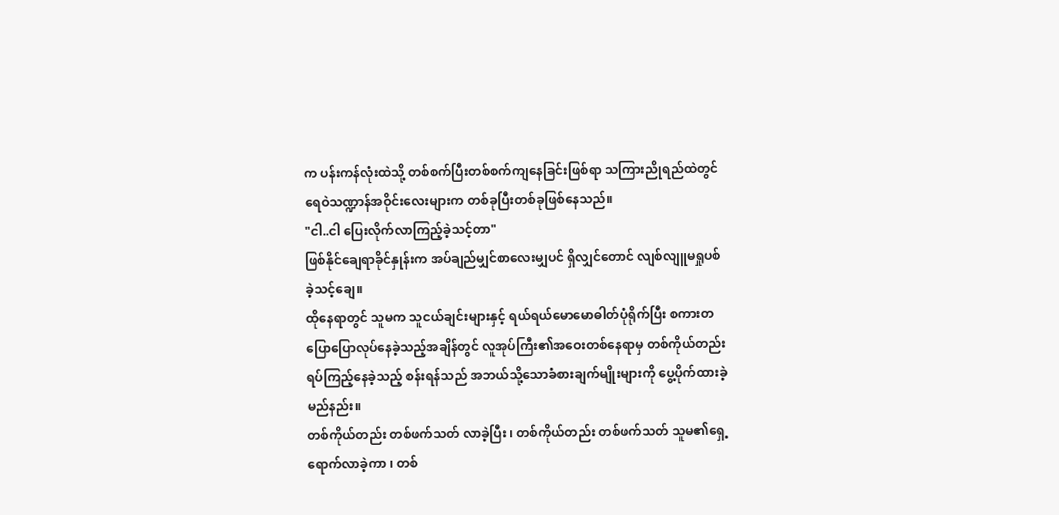က ပန်းကန်လုံးထဲသို့ တစ်စက်ပြီးတစ်စက်ကျနေခြင်းဖြစ်ရာ သကြားညိုရည်ထဲတွင် ရေဝဲသဏ္ဍာန်အဝိုင်းလေးများက တစ်ခုပြီးတစ်ခုဖြစ်နေသည်။
"ငါ..ငါ ပြေးလိုက်လာကြည့်ခဲ့သင့်တာ"
ဖြစ်နိုင်ချေရာခိုင်နှုန်းက အပ်ချည်မျှင်စာလေးမျှပင် ရှိလျှင်တောင် လျစ်လျူမရှုပစ်ခဲ့သင့်ချေ။
ထိုနေရာတွင် သူမက သူငယ်ချင်းများနှင့် ရယ်ရယ်မောမောဓါတ်ပုံရိုက်ပြီး စကားတပြောပြောလုပ်နေခဲ့သည့်အချိန်တွင် လူအုပ်ကြီး၏အဝေးတစ်နေရာမှ တစ်ကိုယ်တည်းရပ်ကြည့်နေခဲ့သည့် စန်းရန်သည် အဘယ်သို့သောခံစားချက်မျိုးများကို ပွေ့ပိုက်ထားခဲ့မည်နည်း။
တစ်ကိုယ်တည်း တစ်ဖက်သတ် လာခဲ့ပြီး ၊ တစ်ကိုယ်တည်း တစ်ဖက်သတ် သူမ၏ရှေ့ရောက်လာခဲ့ကာ ၊ တစ်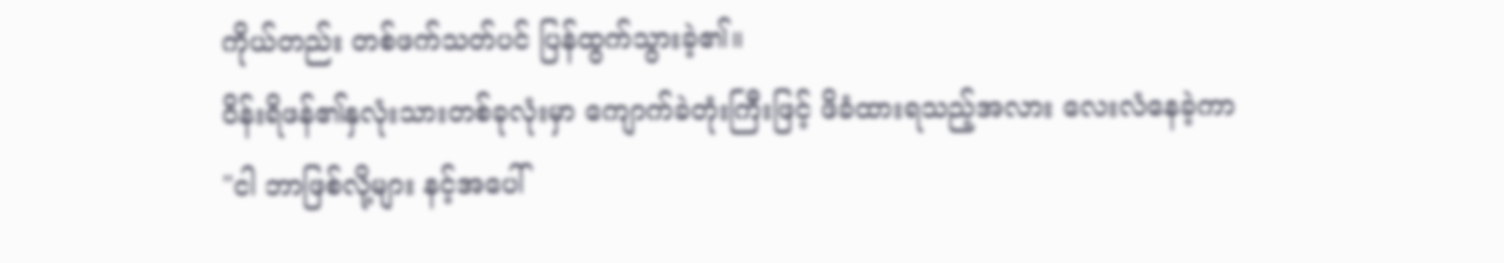ကိုယ်တည်း တစ်ဖက်သတ်ပင် ပြန်ထွက်သွားခဲ့၏။
ဝိန်းရိဖန်၏နှလုံးသားတစ်ခုလုံးမှာ ကျောက်ခဲတုံးကြီးဖြင့် ဖိခံထားရသည့်အလား လေးလံနေခဲ့ကာ
"ငါ ဘာဖြစ်လို့များ နင့်အပေါ်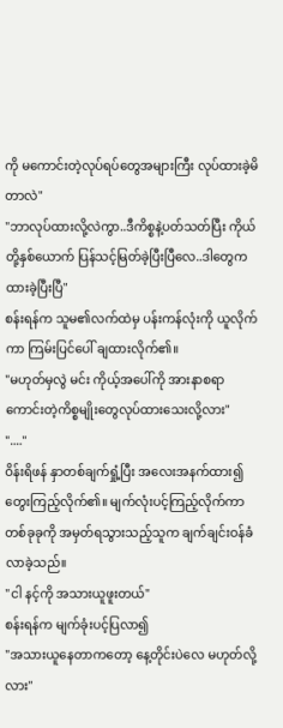ကို မကောင်းတဲ့လုပ်ရပ်တွေအများကြီး လုပ်ထားခဲ့မိတာလဲ"
"ဘာလုပ်ထားလို့လဲကွာ..ဒီကိစ္စနဲ့ပတ်သတ်ပြီး ကိုယ်တို့နှစ်ယောက် ပြန်သင့်မြတ်ခဲ့ပြီးပြီလေ..ဒါတွေက ထားခဲ့ပြီးပြီ"
စန်းရန်က သူမ၏လက်ထဲမှ ပန်းကန်လုံးကို ယူလိုက်ကာ ကြမ်းပြင်ပေါ် ချထားလိုက်၏။
"မဟုတ်မှလွဲ မင်း ကိုယ့်အပေါ်ကို အားနာစရာကောင်းတဲ့ကိစ္စမျိုးတွေလုပ်ထားသေးလို့လား"
"...."
ဝိန်းရိဖန် နှာတစ်ချက်ရှုံ့ပြီး အလေးအနက်ထား၍ တွေးကြည့်လိုက်၏။ မျက်လုံးပင့်ကြည့်လိုက်ကာ တစ်ခုခုကို အမှတ်ရသွားသည့်သူက ချက်ချင်းဝန်ခံလာခဲ့သည်။
"ငါ နင့်ကို အသားယူဖူးတယ်"
စန်းရန်က မျက်ခုံးပင့်ပြလာ၍
"အသားယူနေတာကတော့ နေ့တိုင်းပဲလေ မဟုတ်လို့လား"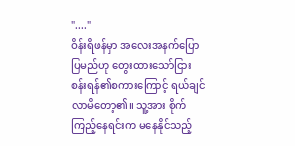"...."
ဝိန်းရိဖန်မှာ အလေးအနက်ပြောပြမည်ဟု တွေးထားသော်ငြား စန်းရန်၏စကားကြောင့် ရယ်ချင်လာမိတော့၏။ သူ့အား စိုက်ကြည့်နေရင်းက မနေနိုင်သည့်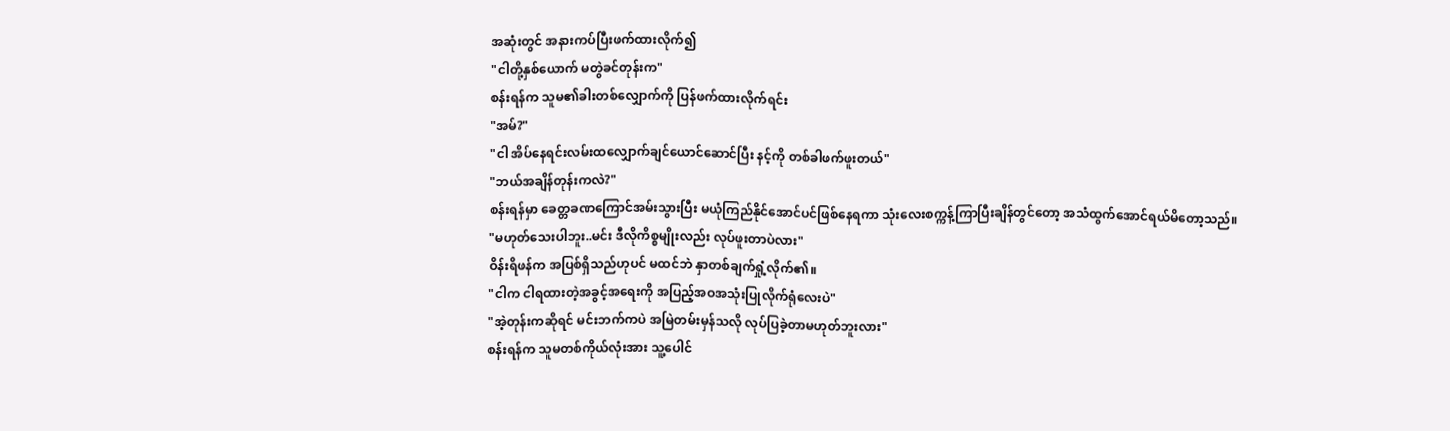အဆုံးတွင် အနားကပ်ပြီးဖက်ထားလိုက်၍
"ငါတို့နှစ်ယောက် မတွဲခင်တုန်းက"
စန်းရန်က သူမ၏ခါးတစ်လျှောက်ကို ပြန်ဖက်ထားလိုက်ရင်း
"အမ်?"
"ငါ အိပ်နေရင်းလမ်းထလျှောက်ချင်ယောင်ဆောင်ပြီး နင့်ကို တစ်ခါဖက်ဖူးတယ်"
"ဘယ်အချိန်တုန်းကလဲ?"
စန်းရန်မှာ ခေတ္တခဏကြောင်အမ်းသွားပြီး မယုံကြည်နိုင်အောင်ပင်ဖြစ်နေရကာ သုံးလေးစက္ကန့်ကြာပြီးချိန်တွင်တော့ အသံထွက်အောင်ရယ်မိတော့သည်။
"မဟုတ်သေးပါဘူး..မင်း ဒီလိုကိစ္စမျိုးလည်း လုပ်ဖူးတာပဲလား"
ဝိန်းရိဖန်က အပြစ်ရှိသည်ဟုပင် မထင်ဘဲ နှာတစ်ချက်ရှုံ့လိုက်၏။
"ငါက ငါရထားတဲ့အခွင့်အရေးကို အပြည့်အဝအသုံးပြုလိုက်ရုံလေးပဲ"
"အဲ့တုန်းကဆိုရင် မင်းဘက်ကပဲ အမြဲတမ်းမှန်သလို လုပ်ပြခဲ့တာမဟုတ်ဘူးလား"
စန်းရန်က သူမတစ်ကိုယ်လုံးအား သူ့ပေါင်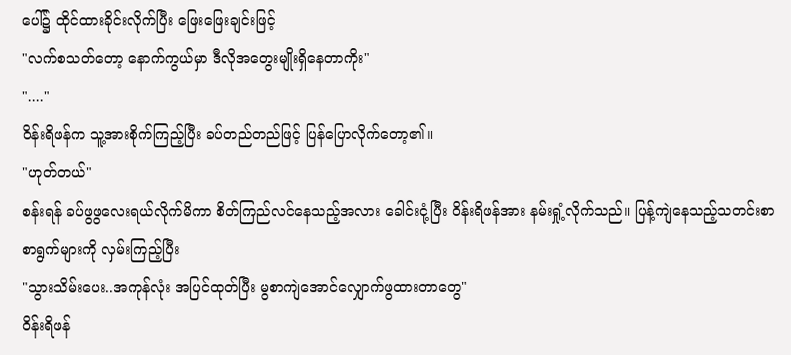ပေါ်၌ ထိုင်ထားခိုင်းလိုက်ပြီး ဖြေးဖြေးချင်းဖြင့်
"လက်စသတ်တော့ နောက်ကွယ်မှာ ဒီလိုအတွေးမျိုးရှိနေတာကိုး"
"...."
ဝိန်းရိဖန်က သူ့အားစိုက်ကြည့်ပြီး ခပ်တည်တည်ဖြင့် ပြန်ပြောလိုက်တော့၏။
"ဟုတ်တယ်"
စန်းရန် ခပ်ဖွဖွလေးရယ်လိုက်မိကာ စိတ်ကြည်လင်နေသည့်အလား ခေါင်းငုံ့ပြီး ဝိန်းရိဖန်အား နမ်းရှုံ့လိုက်သည်။ ပြန့်ကျဲနေသည့်သတင်းစာ စာရွက်များကို လှမ်းကြည့်ပြီး
"သွားသိမ်းပေး..အကုန်လုံး အပြင်ထုတ်ပြီး မွစာကျဲအောင်လျှောက်ဖွထားတာတွေ"
ဝိန်းရိဖန်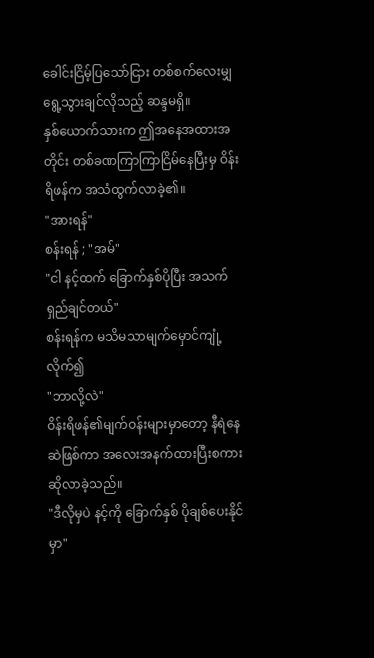ခေါင်းငြိမ့်ပြသော်ငြား တစ်စက်လေးမျှရွေ့သွားချင်လိုသည့် ဆန္ဒမရှိ။
နှစ်ယောက်သားက ဤအနေအထားအတိုင်း တစ်ခဏကြာကြာငြိမ်နေပြီးမှ ဝိန်းရိဖန်က အသံထွက်လာခဲ့၏။
"အားရန်"
စန်းရန် ; "အမ်"
"ငါ နင့်ထက် ခြောက်နှစ်ပိုပြီး အသက်ရှည်ချင်တယ်"
စန်းရန်က မသိမသာမျက်မှောင်ကျုံ့လိုက်၍
"ဘာလို့လဲ"
ဝိန်းရိဖန်၏မျက်ဝန်းများမှာတော့ နီရဲနေဆဲဖြစ်ကာ အလေးအနက်ထားပြီးစကားဆိုလာခဲ့သည်။
"ဒီလိုမှပဲ နင့်ကို ခြောက်နှစ် ပိုချစ်ပေးနိုင်မှာ"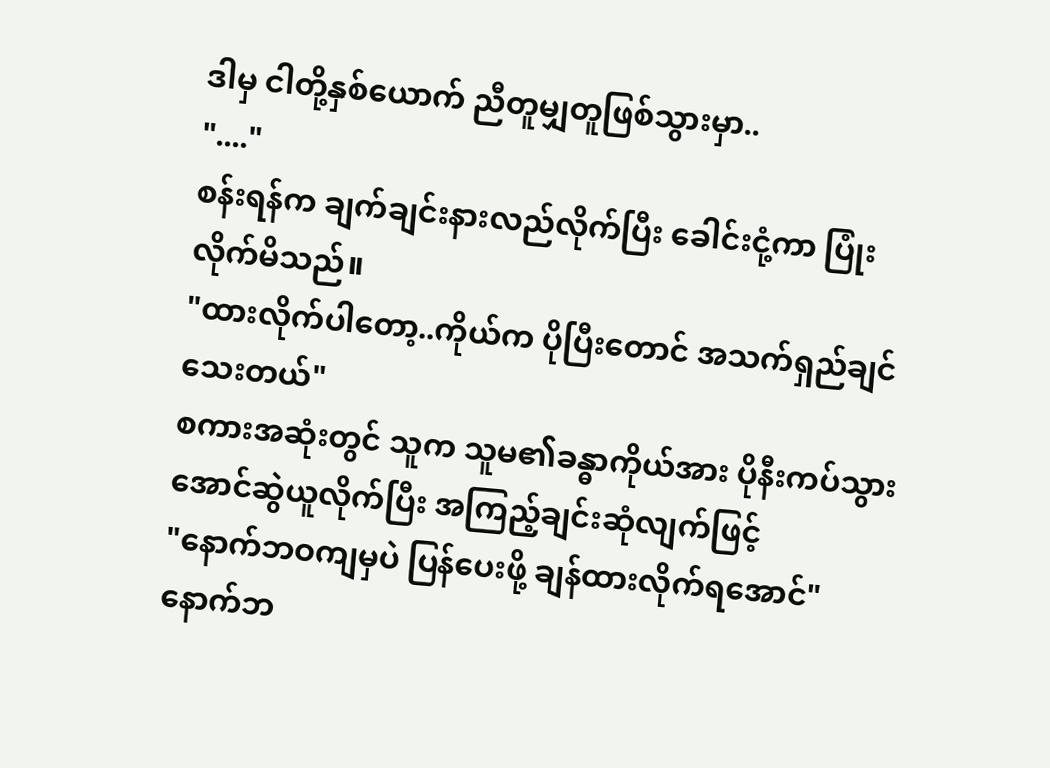ဒါမှ ငါတို့နှစ်ယောက် ညီတူမျှတူဖြစ်သွားမှာ..
"...."
စန်းရန်က ချက်ချင်းနားလည်လိုက်ပြီး ခေါင်းငုံ့ကာ ပြုံးလိုက်မိသည်။
"ထားလိုက်ပါတော့..ကိုယ်က ပိုပြီးတောင် အသက်ရှည်ချင်သေးတယ်"
စကားအဆုံးတွင် သူက သူမ၏ခန္ဓာကိုယ်အား ပိုနီးကပ်သွားအောင်ဆွဲယူလိုက်ပြီး အကြည့်ချင်းဆုံလျက်ဖြင့်
"နောက်ဘဝကျမှပဲ ပြန်ပေးဖို့ ချန်ထားလိုက်ရအောင်"
နောက်ဘ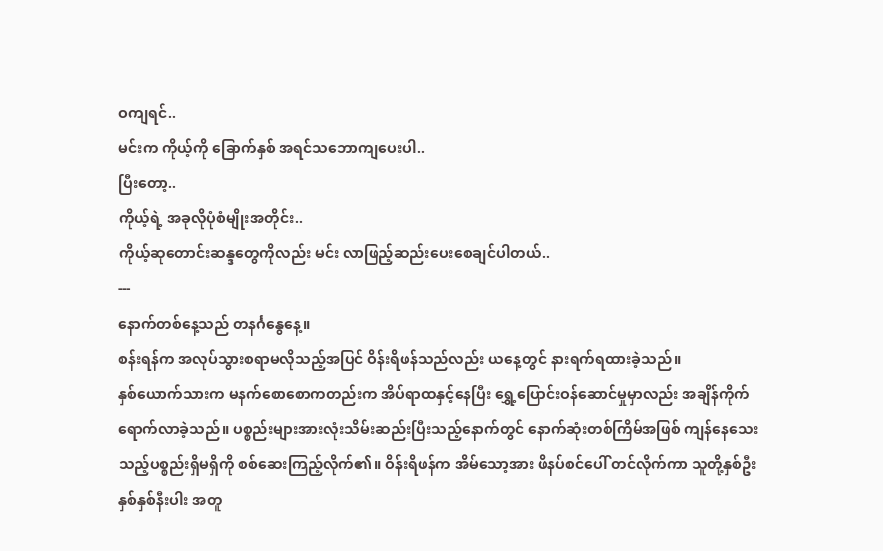ဝကျရင်..
မင်းက ကိုယ့်ကို ခြောက်နှစ် အရင်သဘောကျပေးပါ..
ပြီးတော့..
ကိုယ့်ရဲ့ အခုလိုပုံစံမျိုးအတိုင်း..
ကိုယ့်ဆုတောင်းဆန္ဒတွေကိုလည်း မင်း လာဖြည့်ဆည်းပေးစေချင်ပါတယ်..
---
နောက်တစ်နေ့သည် တနင်္ဂနွေနေ့။
စန်းရန်က အလုပ်သွားစရာမလိုသည့်အပြင် ဝိန်းရိဖန်သည်လည်း ယနေ့တွင် နားရက်ရထားခဲ့သည်။
နှစ်ယောက်သားက မနက်စောစောကတည်းက အိပ်ရာထနှင့်နေပြီး ရွှေ့ပြောင်းဝန်ဆောင်မှုမှာလည်း အချိန်ကိုက်ရောက်လာခဲ့သည်။ ပစ္စည်းများအားလုံးသိမ်းဆည်းပြီးသည့်နောက်တွင် နောက်ဆုံးတစ်ကြိမ်အဖြစ် ကျန်နေသေးသည့်ပစ္စည်းရှိမရှိကို စစ်ဆေးကြည့်လိုက်၏။ ဝိန်းရိဖန်က အိမ်သော့အား ဖိနပ်စင်ပေါ် တင်လိုက်ကာ သူတို့နှစ်ဦး နှစ်နှစ်နီးပါး အတူ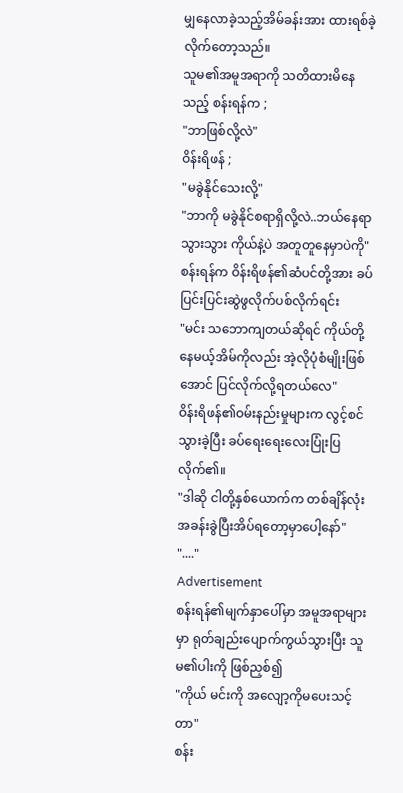မျှနေလာခဲ့သည့်အိမ်ခန်းအား ထားရစ်ခဲ့လိုက်တော့သည်။
သူမ၏အမူအရာကို သတိထားမိနေသည့် စန်းရန်က ;
"ဘာဖြစ်လို့လဲ"
ဝိန်းရိဖန် ;
"မခွဲနိုင်သေးလို့"
"ဘာကို မခွဲနိုင်စရာရှိလို့လဲ..ဘယ်နေရာသွားသွား ကိုယ်နဲ့ပဲ အတူတူနေမှာပဲကို"
စန်းရန်က ဝိန်းရိဖန်၏ဆံပင်တို့အား ခပ်ပြင်းပြင်းဆွဲဖွလိုက်ပစ်လိုက်ရင်း
"မင်း သဘောကျတယ်ဆိုရင် ကိုယ်တို့နေမယ့်အိမ်ကိုလည်း အဲ့လိုပုံစံမျိုးဖြစ်အောင် ပြင်လိုက်လို့ရတယ်လေ"
ဝိန်းရိဖန်၏ဝမ်းနည်းမှုများက လွင့်စင်သွားခဲ့ပြီး ခပ်ရေးရေးလေးပြုံးပြလိုက်၏။
"ဒါဆို ငါတို့နှစ်ယောက်က တစ်ချိန်လုံး အခန်းခွဲပြီးအိပ်ရတော့မှာပေါ့နော်"
"...."
Advertisement
စန်းရန်၏မျက်နှာပေါ်မှာ အမူအရာများမှာ ရုတ်ချည်းပျောက်ကွယ်သွားပြီး သူမ၏ပါးကို ဖြစ်ညှစ်၍
"ကိုယ် မင်းကို အလျော့ကိုမပေးသင့်တာ"
စန်း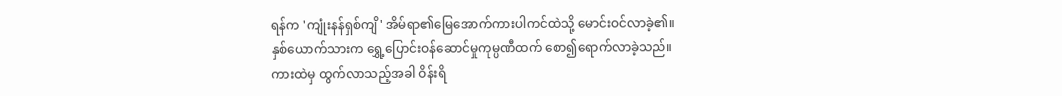ရန်က 'ကျုံးနန်ရှစ်ကျိ' အိမ်ရာ၏မြေအောက်ကားပါကင်ထဲသို့ မောင်းဝင်လာခဲ့၏။
နှစ်ယောက်သားက ရွှေ့ပြောင်းဝန်ဆောင်မှုကုမ္ပဏီထက် စော၍ရောက်လာခဲ့သည်။
ကားထဲမှ ထွက်လာသည့်အခါ ဝိန်းရိ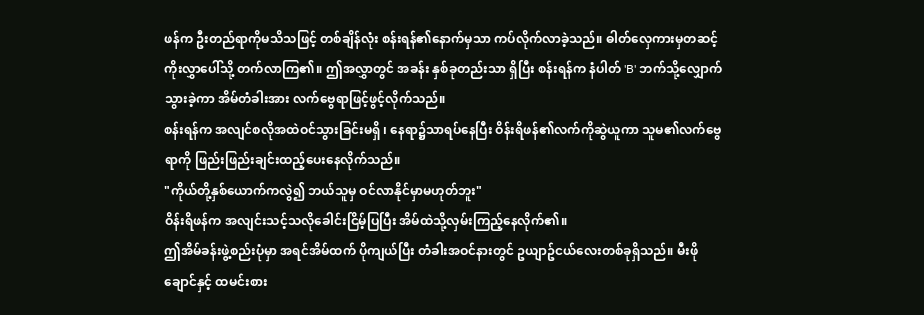ဖန်က ဦးတည်ရာကိုမသိသဖြင့် တစ်ချိန်လုံး စန်းရန်၏နောက်မှသာ ကပ်လိုက်လာခဲ့သည်။ ဓါတ်လှေကားမှတဆင့် ကိုးလွှာပေါ်သို့ တက်လာကြ၏။ ဤအလွှာတွင် အခန်း နှစ်ခုတည်းသာ ရှိပြီး စန်းရန်က နံပါတ် 'B' ဘက်သို့လျှောက်သွားခဲ့ကာ အိမ်တံခါးအား လက်ဗွေရာဖြင့်ဖွင့်လိုက်သည်။
စန်းရန်က အလျင်စလိုအထဲဝင်သွားခြင်းမရှိ ၊ နေရာ၌သာရပ်နေပြီး ဝိန်းရိဖန်၏လက်ကိုဆွဲယူကာ သူမ၏လက်ဗွေရာကို ဖြည်းဖြည်းချင်းထည့်ပေးနေလိုက်သည်။
"ကိုယ်တို့နှစ်ယောက်ကလွဲ၍ ဘယ်သူမှ ဝင်လာနိုင်မှာမဟုတ်ဘူး"
ဝိန်းရိဖန်က အလျင်းသင့်သလိုခေါင်းငြိမ့်ပြပြီး အိမ်ထဲသို့လှမ်းကြည့်နေလိုက်၏။
ဤအိမ်ခန်းဖွဲ့စည်းပုံမှာ အရင်အိမ်ထက် ပိုကျယ်ပြီး တံခါးအဝင်နားတွင် ဥယျာဥ်ငယ်လေးတစ်ခုရှိသည်။ မီးဖိုချောင်နှင့် ထမင်းစား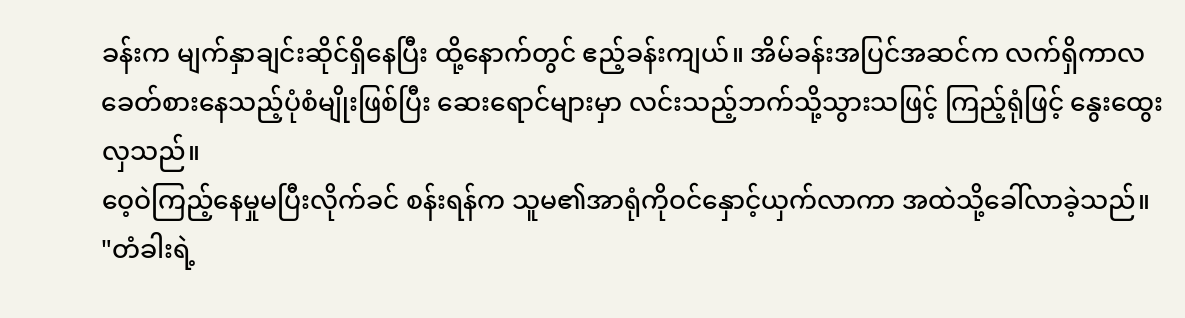ခန်းက မျက်နှာချင်းဆိုင်ရှိနေပြီး ထို့နောက်တွင် ဧည့်ခန်းကျယ်။ အိမ်ခန်းအပြင်အဆင်က လက်ရှိကာလခေတ်စားနေသည့်ပုံစံမျိုးဖြစ်ပြီး ဆေးရောင်များမှာ လင်းသည့်ဘက်သို့သွားသဖြင့် ကြည့်ရုံဖြင့် နွေးထွေးလှသည်။
ဝေ့ဝဲကြည့်နေမှုမပြီးလိုက်ခင် စန်းရန်က သူမ၏အာရုံကိုဝင်နှောင့်ယှက်လာကာ အထဲသို့ခေါ်လာခဲ့သည်။
"တံခါးရဲ့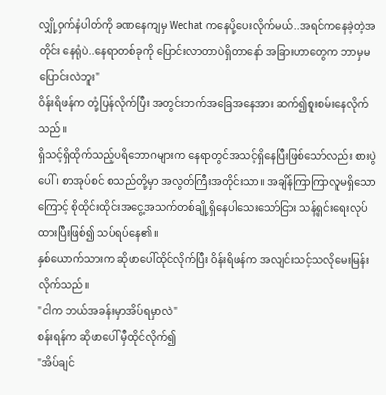လျှို့ဝှက်နံပါတ်ကို ခဏနေကျမှ Wechat ကနေပို့ပေးလိုက်မယ်..အရင်ကနေခဲ့တဲ့အတိုင်း နေရုံပဲ..နေရာတစ်ခုကို ပြောင်းလာတာပဲရှိတာနော် အခြားဟာတွေက ဘာမှမပြောင်းလဲဘူး"
ဝိန်းရိဖန်က တုံ့ပြန်လိုက်ပြီး အတွင်းဘက်အခြေအနေအား ဆက်၍စူးစမ်းနေလိုက်သည်။
ရှိသင့်ရှိထိုက်သည့်ပရိဘောဂများက နေရာတွင်အသင့်ရှိနေပြီးဖြစ်သော်လည်း စားပွဲပေါ် ၊ စာအုပ်စင် စသည်တို့မှာ အလွတ်ကြီးအတိုင်းသာ။ အချိန်ကြာကြာလူမရှိသောကြောင့် စိုထိုင်းထိုင်းအငွေ့အသက်တစ်ချို့ရှိနေပါသေးသော်ငြား သန့်ရှင်းရေးလုပ်ထားပြီးဖြစ်၍ သပ်ရပ်နေ၏။
နှစ်ယောက်သားက ဆိုဖာပေါ်ထိုင်လိုက်ပြီး ဝိန်းရိဖန်က အလျင်းသင့်သလိုမေးမြန်းလိုက်သည်။
"ငါက ဘယ်အခန်းမှာအိပ်ရမှာလဲ"
စန်းရန်က ဆိုဖာပေါ် မှီထိုင်လိုက်၍
"အိပ်ချင်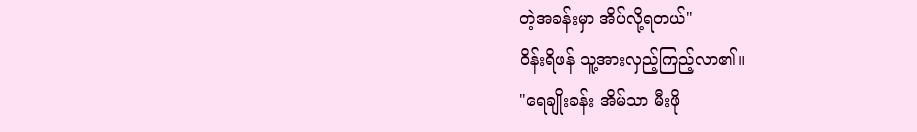တဲ့အခန်းမှာ အိပ်လို့ရတယ်"
ဝိန်းရိဖန် သူ့အားလှည့်ကြည့်လာ၏။
"ရေချိုးခန်း အိမ်သာ မီးဖို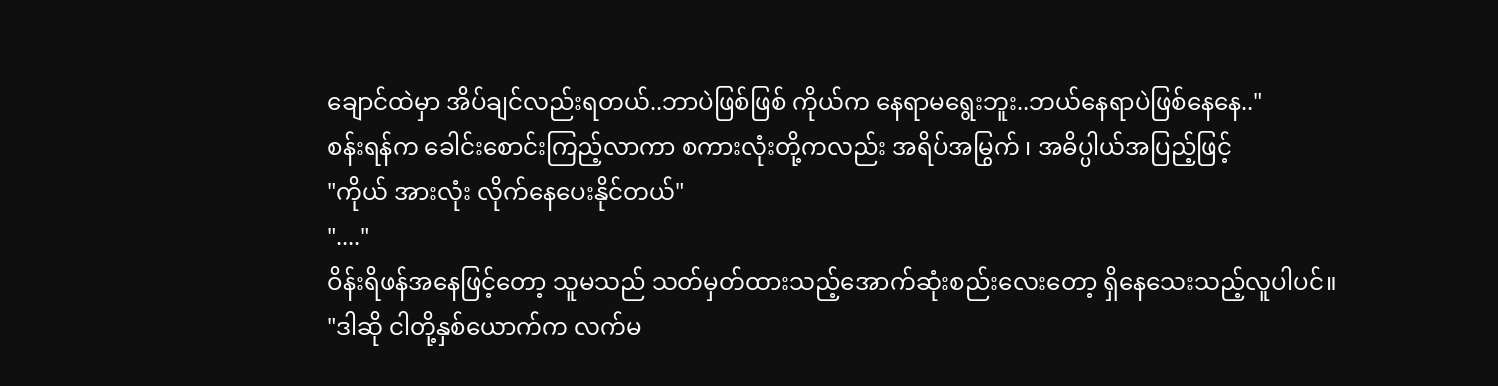ချောင်ထဲမှာ အိပ်ချင်လည်းရတယ်..ဘာပဲဖြစ်ဖြစ် ကိုယ်က နေရာမရွေးဘူး..ဘယ်နေရာပဲဖြစ်နေနေ.."
စန်းရန်က ခေါင်းစောင်းကြည့်လာကာ စကားလုံးတို့ကလည်း အရိပ်အမြွက် ၊ အဓိပ္ပါယ်အပြည့်ဖြင့်
"ကိုယ် အားလုံး လိုက်နေပေးနိုင်တယ်"
"...."
ဝိန်းရိဖန်အနေဖြင့်တော့ သူမသည် သတ်မှတ်ထားသည့်အောက်ဆုံးစည်းလေးတော့ ရှိနေသေးသည့်လူပါပင်။
"ဒါဆို ငါတို့နှစ်ယောက်က လက်မ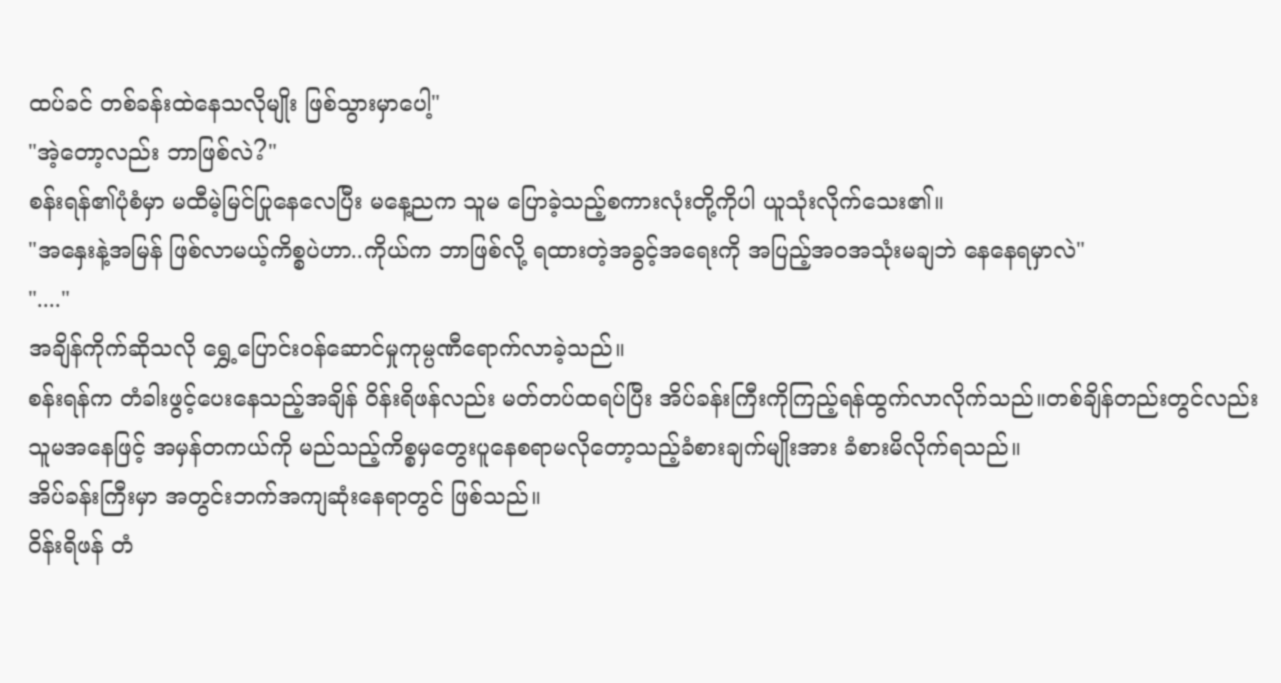ထပ်ခင် တစ်ခန်းထဲနေသလိုမျိုး ဖြစ်သွားမှာပေါ့"
"အဲ့တော့လည်း ဘာဖြစ်လဲ?"
စန်းရန်၏ပုံစံမှာ မထီမဲ့မြင်ပြုနေလေပြီး မနေ့ညက သူမ ပြောခဲ့သည့်စကားလုံးတို့ကိုပါ ယူသုံးလိုက်သေး၏။
"အနှေးနဲ့အမြန် ဖြစ်လာမယ့်ကိစ္စပဲဟာ..ကိုယ်က ဘာဖြစ်လို့ ရထားတဲ့အခွင့်အရေးကို အပြည့်အဝအသုံးမချဘဲ နေနေရမှာလဲ"
"...."
အချိန်ကိုက်ဆိုသလို ရွှေ့ပြောင်းဝန်ဆောင်မှုကုမ္ပဏီရောက်လာခဲ့သည်။
စန်းရန်က တံခါးဖွင့်ပေးနေသည့်အချိန် ဝိန်းရိဖန်လည်း မတ်တပ်ထရပ်ပြီး အိပ်ခန်းကြီးကိုကြည့်ရန်ထွက်လာလိုက်သည်။တစ်ချိန်တည်းတွင်လည်း သူမအနေဖြင့် အမှန်တကယ်ကို မည်သည့်ကိစ္စမှတွေးပူနေစရာမလိုတော့သည့်ခံစားချက်မျိုးအား ခံစားမိလိုက်ရသည်။
အိပ်ခန်းကြီးမှာ အတွင်းဘက်အကျဆုံးနေရာတွင် ဖြစ်သည်။
ဝိန်းရိဖန် တံ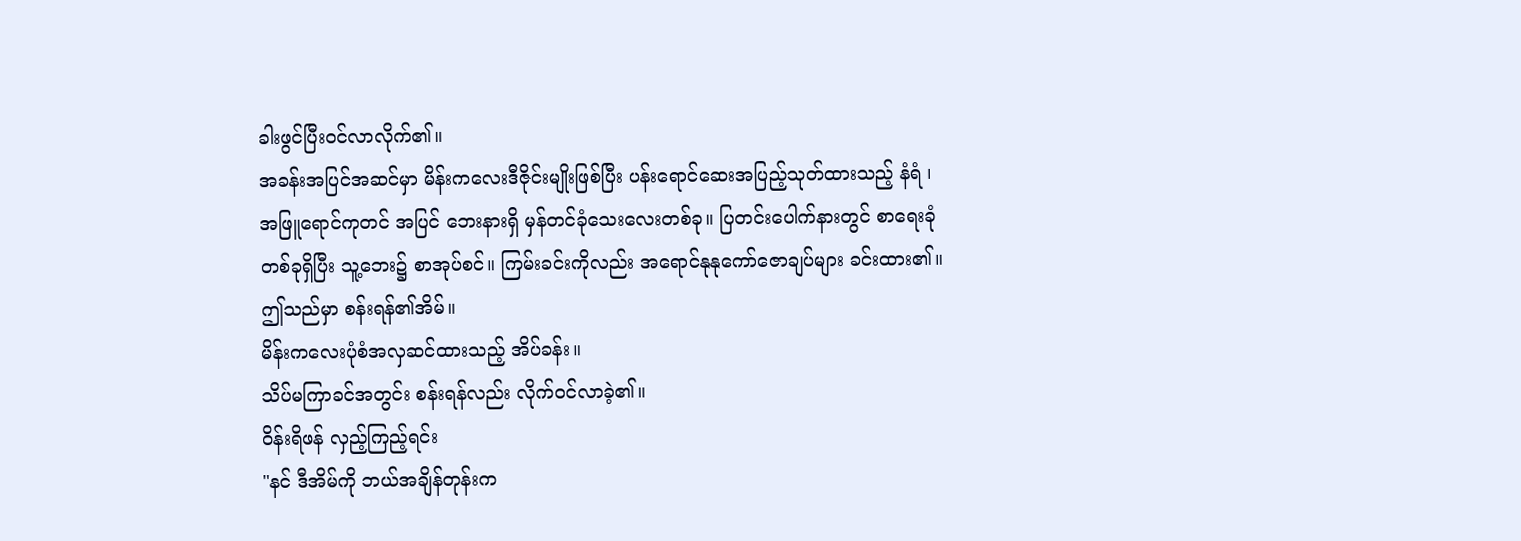ခါးဖွင်ပြီးဝင်လာလိုက်၏။
အခန်းအပြင်အဆင်မှာ မိန်းကလေးဒီဇိုင်းမျိုးဖြစ်ပြီး ပန်းရောင်ဆေးအပြည့်သုတ်ထားသည့် နံရံ ၊ အဖြူရောင်ကုတင် အပြင် ဘေးနားရှိ မှန်တင်ခုံသေးလေးတစ်ခု။ ပြတင်းပေါက်နားတွင် စာရေးခုံတစ်ခုရှိပြီး သူ့ဘေး၌ စာအုပ်စင်။ ကြမ်းခင်းကိုလည်း အရောင်နုနုကော်ဇောချပ်များ ခင်းထား၏။
ဤသည်မှာ စန်းရန်၏အိမ်။
မိန်းကလေးပုံစံအလှဆင်ထားသည့် အိပ်ခန်း။
သိပ်မကြာခင်အတွင်း စန်းရန်လည်း လိုက်ဝင်လာခဲ့၏။
ဝိန်းရိဖန် လှည့်ကြည့်ရင်း
"နင် ဒီအိမ်ကို ဘယ်အချိန်တုန်းက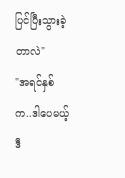ပြင်ပြီးသွားခဲ့တာလဲ"
"အရင်နှစ်က..ဒါပေမယ့် ဒီ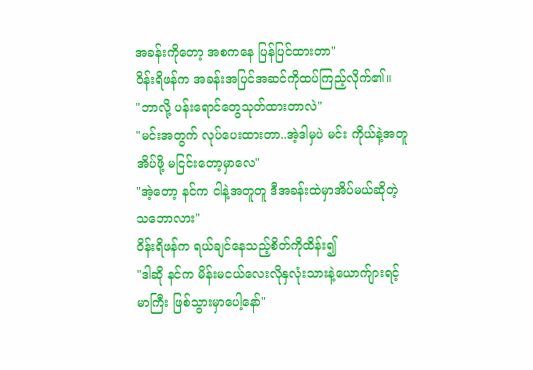အခန်းကိုတော့ အစကနေ ပြန်ပြင်ထားတာ"
ဝိန်းရိဖန်က အခန်းအပြင်အဆင်ကိုထပ်ကြည့်လိုက်၏။
"ဘာလို့ ပန်းရောင်တွေသုတ်ထားတာလဲ"
"မင်းအတွက် လုပ်ပေးထားတာ..အဲ့ဒါမှပဲ မင်း ကိုယ်နဲ့အတူအိပ်ဖို့ မငြင်းတော့မှာလေ"
"အဲ့တော့ နင်က ငါနဲ့အတူတူ ဒီအခန်းထဲမှာအိပ်မယ်ဆိုတဲ့သဘောလား"
ဝိန်းရိဖန်က ရယ်ချင်နေသည့်စိတ်ကိုထိန်း၍
"ဒါဆို နင်က မိန်းမငယ်လေးလိုနှလုံးသားနဲ့ယောက်ျားရင့်မာကြီး ဖြစ်သွားမှာပေါ့နော်"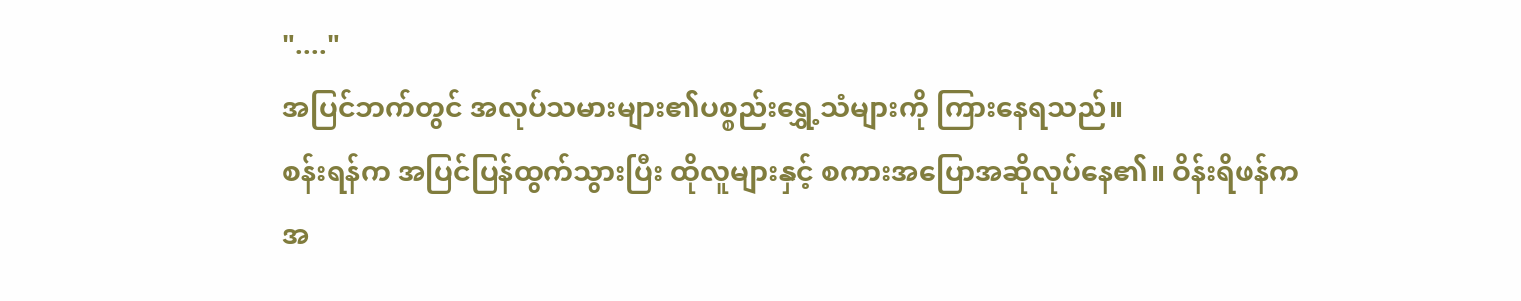"...."
အပြင်ဘက်တွင် အလုပ်သမားများ၏ပစ္စည်းရွှေ့သံများကို ကြားနေရသည်။
စန်းရန်က အပြင်ပြန်ထွက်သွားပြီး ထိုလူများနှင့် စကားအပြောအဆိုလုပ်နေ၏။ ဝိန်းရိဖန်က အ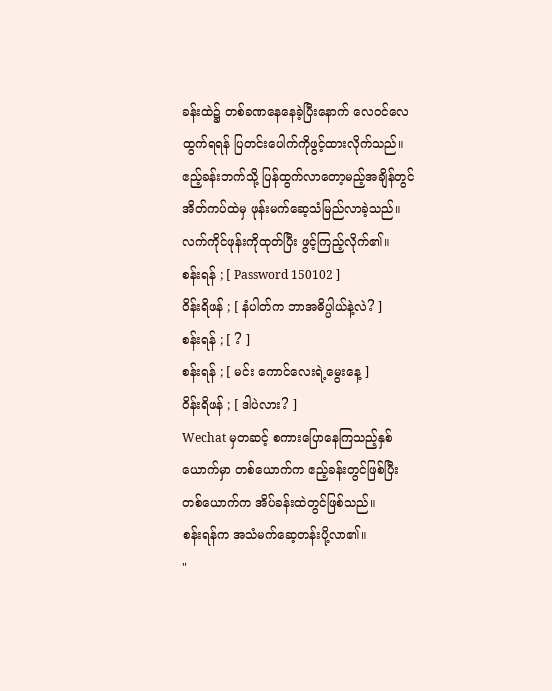ခန်းထဲ၌ တစ်ခဏနေနေခဲ့ပြီးနောက် လေဝင်လေထွက်ရရန် ပြတင်းပေါက်ကိုဖွင့်ထားလိုက်သည်။ ဧည့်ခန်းဘက်သို့ ပြန်ထွက်လာတော့မည့်အချိန်တွင် အိတ်ကပ်ထဲမှ ဖုန်းမက်ဆေ့သံမြည်လာခဲ့သည်။
လက်ကိုင်ဖုန်းကိုထုတ်ပြီး ဖွင့်ကြည့်လိုက်၏။
စန်းရန် ; [ Password 150102 ]
ဝိန်းရိဖန် ; [ နံပါတ်က ဘာအဓိပ္ပါယ်နဲ့လဲ? ]
စန်းရန် ; [ ? ]
စန်းရန် ; [ မင်း ကောင်လေးရဲ့မွေးနေ့ ]
ဝိန်းရိဖန် ; [ ဒါပဲလား? ]
Wechat မှတဆင့် စကားပြောနေကြသည့်နှစ်ယောက်မှာ တစ်ယောက်က ဧည့်ခန်းတွင်ဖြစ်ပြီး တစ်ယောက်က အိပ်ခန်းထဲတွင်ဖြစ်သည်။
စန်းရန်က အသံမက်ဆေ့တန်းပို့လာ၏။
"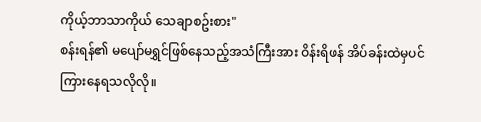ကိုယ့်ဘာသာကိုယ် သေချာစဥ်းစား"
စန်းရန်၏ မပျော်မရွှင်ဖြစ်နေသည့်အသံကြီးအား ဝိန်းရိဖန် အိပ်ခန်းထဲမှပင် ကြားနေရသလိုလို။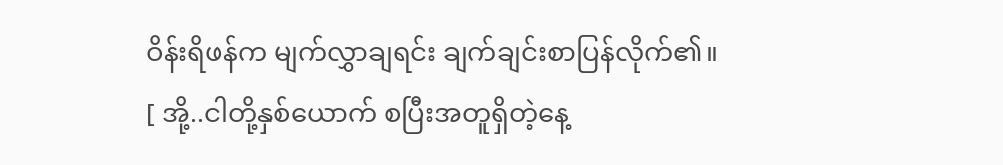ဝိန်းရိဖန်က မျက်လွှာချရင်း ချက်ချင်းစာပြန်လိုက်၏။
[ အို့..ငါတို့နှစ်ယောက် စပြီးအတူရှိတဲ့နေ့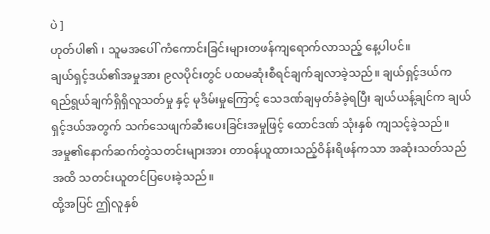ပဲ ]
ဟုတ်ပါ၏ ၊ သူမအပေါ် ကံကောင်းခြင်းများတဖန်ကျရောက်လာသည့် နေ့ပါပင်။
ချယ်ရှင့်ဒယ်၏အမှုအား ၉လပိုင်းတွင် ပထမဆုံးစီရင်ချက်ချလာခဲ့သည်။ ချယ်ရှင့်ဒယ်က ရည်ရွယ်ချက်ရှိရှိလူသတ်မှု နှင့် မုဒိမ်းမှုကြောင့် သေဒဏ်ချမှတ်ခံခဲ့ရပြီး ချယ်ယန့်ချင်က ချယ်ရှင့်ဒယ်အတွက် သက်သေဖျက်ဆီးပေးခြင်းအမှုဖြင့် ထောင်ဒဏ် သုံးနှစ် ကျသင့်ခဲ့သည်။
အမှု၏နောက်ဆက်တွဲသတင်းများအား တာဝန်ယူထားသည့်ဝိန်းရိဖန်ကသာ အဆုံးသတ်သည်အထိ သတင်းယူတင်ပြပေးခဲ့သည်။
ထို့အပြင် ဤလူနှစ်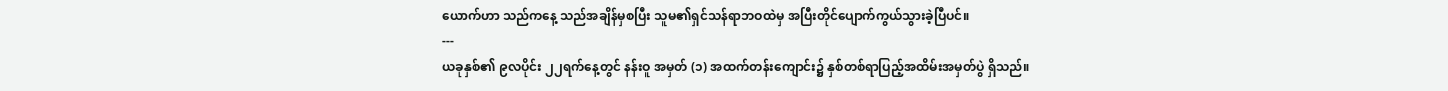ယောက်ဟာ သည်ကနေ့ သည်အချိန်မှစပြီး သူမ၏ရှင်သန်ရာဘဝထဲမှ အပြီးတိုင်ပျောက်ကွယ်သွားခဲ့ပြီပင်။
---
ယခုနှစ်၏ ၉လပိုင်း ၂၂ရက်နေ့တွင် နန်းဝူ အမှတ် (၁) အထက်တန်းကျောင်း၌ နှစ်တစ်ရာပြည့်အထိမ်းအမှတ်ပွဲ ရှိသည်။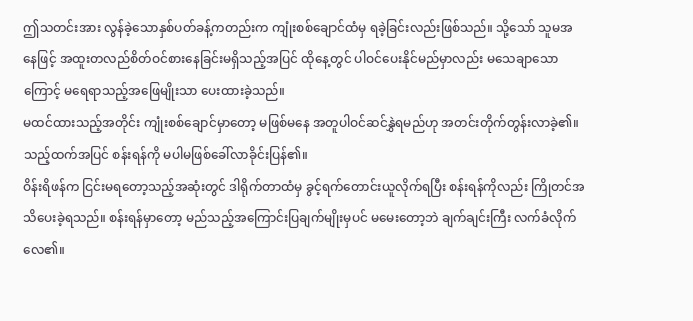ဤသတင်းအား လွန်ခဲ့သောနှစ်ပတ်ခန့်ကတည်းက ကျုံးစစ်ချောင်ထံမှ ရခဲ့ခြင်းလည်းဖြစ်သည်။ သို့သော် သူမအနေဖြင့် အထူးတလည်စိတ်ဝင်စားနေခြင်းမရှိသည့်အပြင် ထိုနေ့တွင် ပါဝင်ပေးနိုင်မည်မှာလည်း မသေချာသောကြောင့် မရေရာသည့်အဖြေမျိုးသာ ပေးထားခဲ့သည်။
မထင်ထားသည့်အတိုင်း ကျုံးစစ်ချောင်မှာတော့ မဖြစ်မနေ အတူပါဝင်ဆင်နွှဲရမည်ဟု အတင်းတိုက်တွန်းလာခဲ့၏။
သည့်ထက်အပြင် စန်းရန်ကို မပါမဖြစ်ခေါ်လာခိုင်းပြန်၏။
ဝိန်းရိဖန်က ငြင်းမရတော့သည့်အဆုံးတွင် ဒါရိုက်တာထံမှ ခွင့်ရက်တောင်းယူလိုက်ရပြီး စန်းရန်ကိုလည်း ကြိုတင်အသိပေးခဲ့ရသည်။ စန်းရန်မှာတော့ မည်သည့်အကြောင်းပြချက်မျိုးမှပင် မမေးတော့ဘဲ ချက်ချင်းကြီး လက်ခံလိုက်လေ၏။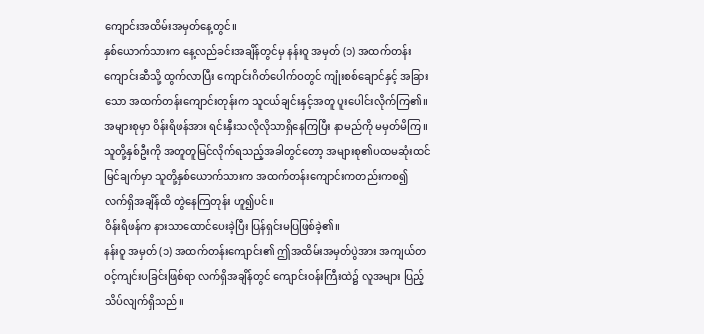ကျောင်းအထိမ်းအမှတ်နေ့တွင်။
နှစ်ယောက်သားက နေ့လည်ခင်းအချိန်တွင်မှ နန်းဝူ အမှတ် (၁) အထက်တန်းကျောင်းဆီသို့ ထွက်လာပြီး ကျောင်းဂိတ်ပေါက်ဝတွင် ကျုံးစစ်ချောင်နှင့် အခြားသော အထက်တန်းကျောင်းတုန်းက သူငယ်ချင်းနှင့်အတူ ပူးပေါင်းလိုက်ကြ၏။ အများစုမှာ ဝိန်းရိဖန်အား ရင်းနှီးသလိုလိုသာရှိနေကြပြီး နာမည်ကို မမှတ်မိကြ။
သူတို့နှစ်ဦးကို အတူတူမြင်လိုက်ရသည့်အခါတွင်တော့ အများစု၏ပထမဆုံးထင်မြင်ချက်မှာ သူတို့နှစ်ယောက်သားက အထက်တန်းကျောင်းကတည်းကစ၍ လက်ရှိအချိန်ထိ တွဲနေကြတုန်း ဟူ၍ပင်။
ဝိန်းရိဖန်က နားသာထောင်ပေးခဲ့ပြီး ပြန်ရှင်းမပြဖြစ်ခဲ့၏။
နန်းဝူ အမှတ် (၁) အထက်တန်းကျောင်း၏ ဤအထိမ်းအမှတ်ပွဲအား အကျယ်တဝင့်ကျင်းပခြင်းဖြစ်ရာ လက်ရှိအချိန်တွင် ကျောင်းဝန်းကြီးထဲ၌ လူအများ ပြည့်သိပ်လျက်ရှိသည်။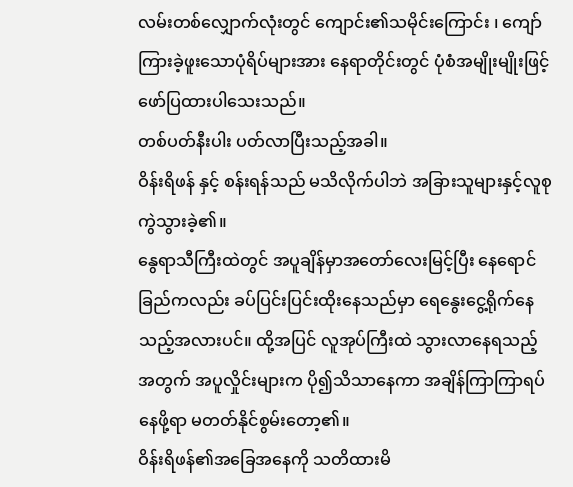လမ်းတစ်လျှောက်လုံးတွင် ကျောင်း၏သမိုင်းကြောင်း ၊ ကျော်ကြားခဲ့ဖူးသောပုံရိပ်များအား နေရာတိုင်းတွင် ပုံစံအမျိုးမျိုးဖြင့် ဖော်ပြထားပါသေးသည်။
တစ်ပတ်နီးပါး ပတ်လာပြီးသည့်အခါ။
ဝိန်းရိဖန် နှင့် စန်းရန်သည် မသိလိုက်ပါဘဲ အခြားသူများနှင့်လူစုကွဲသွားခဲ့၏။
နွေရာသီကြီးထဲတွင် အပူချိန်မှာအတော်လေးမြင့်ပြီး နေရောင်ခြည်ကလည်း ခပ်ပြင်းပြင်းထိုးနေသည်မှာ ရေနွေးငွေ့ရိုက်နေသည့်အလားပင်။ ထို့အပြင် လူအုပ်ကြီးထဲ သွားလာနေရသည့်အတွက် အပူလှိုင်းများက ပို၍သိသာနေကာ အချိန်ကြာကြာရပ်နေဖို့ရာ မတတ်နိုင်စွမ်းတော့၏။
ဝိန်းရိဖန်၏အခြေအနေကို သတိထားမိ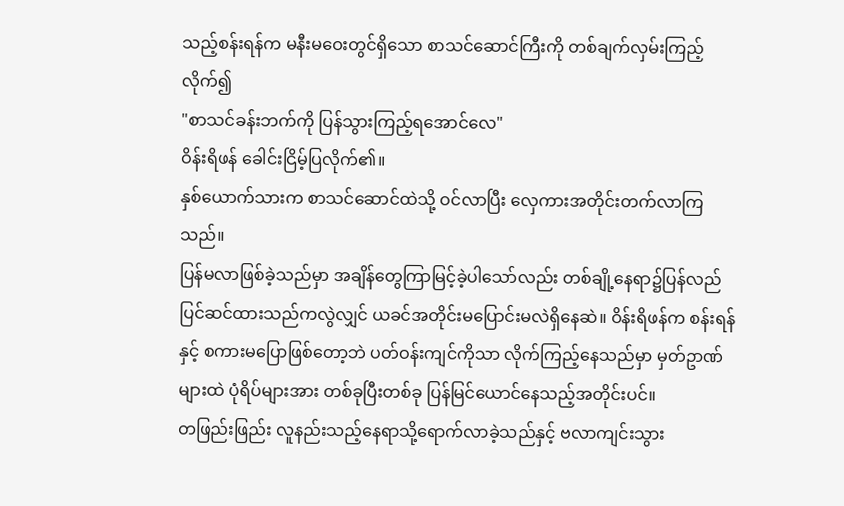သည့်စန်းရန်က မနီးမဝေးတွင်ရှိသော စာသင်ဆောင်ကြီးကို တစ်ချက်လှမ်းကြည့်လိုက်၍
"စာသင်ခန်းဘက်ကို ပြန်သွားကြည့်ရအောင်လေ"
ဝိန်းရိဖန် ခေါင်းငြိမ့်ပြလိုက်၏။
နှစ်ယောက်သားက စာသင်ဆောင်ထဲသို့ ဝင်လာပြီး လှေကားအတိုင်းတက်လာကြသည်။
ပြန်မလာဖြစ်ခဲ့သည်မှာ အချိန်တွေကြာမြင့်ခဲ့ပါသော်လည်း တစ်ချို့နေရာ၌ပြန်လည်ပြင်ဆင်ထားသည်ကလွဲလျှင် ယခင်အတိုင်းမပြောင်းမလဲရှိနေဆဲ။ ဝိန်းရိဖန်က စန်းရန်နှင့် စကားမပြောဖြစ်တော့ဘဲ ပတ်ဝန်းကျင်ကိုသာ လိုက်ကြည့်နေသည်မှာ မှတ်ဥာဏ်များထဲ ပုံရိပ်များအား တစ်ခုပြီးတစ်ခု ပြန်မြင်ယောင်နေသည့်အတိုင်းပင်။
တဖြည်းဖြည်း လူနည်းသည့်နေရာသို့ရောက်လာခဲ့သည်နှင့် ဗလာကျင်းသွား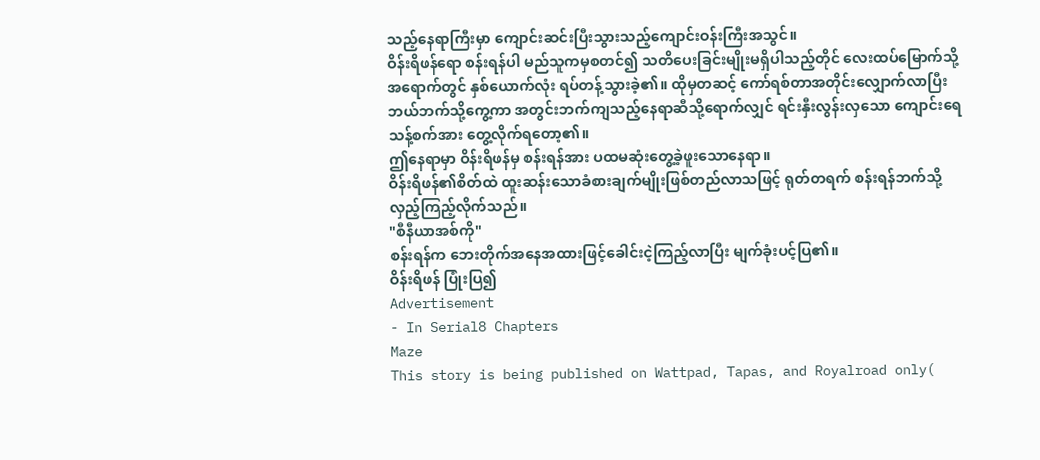သည့်နေရာကြီးမှာ ကျောင်းဆင်းပြီးသွားသည့်ကျောင်းဝန်းကြီးအသွင်။
ဝိန်းရိဖန်ရော စန်းရန်ပါ မည်သူကမှစတင်၍ သတိပေးခြင်းမျိုးမရှိပါသည့်တိုင် လေးထပ်မြောက်သို့အရောက်တွင် နှစ်ယောက်လုံး ရပ်တန့်သွားခဲ့၏။ ထိုမှတဆင့် ကော်ရစ်တာအတိုင်းလျှောက်လာပြီး ဘယ်ဘက်သို့ကွေ့ကာ အတွင်းဘက်ကျသည့်နေရာဆီသို့ရောက်လျှင် ရင်းနှီးလွန်းလှသော ကျောင်းရေသန့်စက်အား တွေ့လိုက်ရတော့၏။
ဤနေရာမှာ ဝိန်းရိဖန်မှ စန်းရန်အား ပထမဆုံးတွေ့ခဲ့ဖူးသောနေရာ။
ဝိန်းရိဖန်၏စိတ်ထဲ ထူးဆန်းသောခံစားချက်မျိုးဖြစ်တည်လာသဖြင့် ရုတ်တရက် စန်းရန်ဘက်သို့ လှည့်ကြည့်လိုက်သည်။
"စီနီယာအစ်ကို"
စန်းရန်က ဘေးတိုက်အနေအထားဖြင့်ခေါင်းငဲ့ကြည့်လာပြီး မျက်ခုံးပင့်ပြ၏။
ဝိန်းရိဖန် ပြုံးပြ၍
Advertisement
- In Serial8 Chapters
Maze
This story is being published on Wattpad, Tapas, and Royalroad only(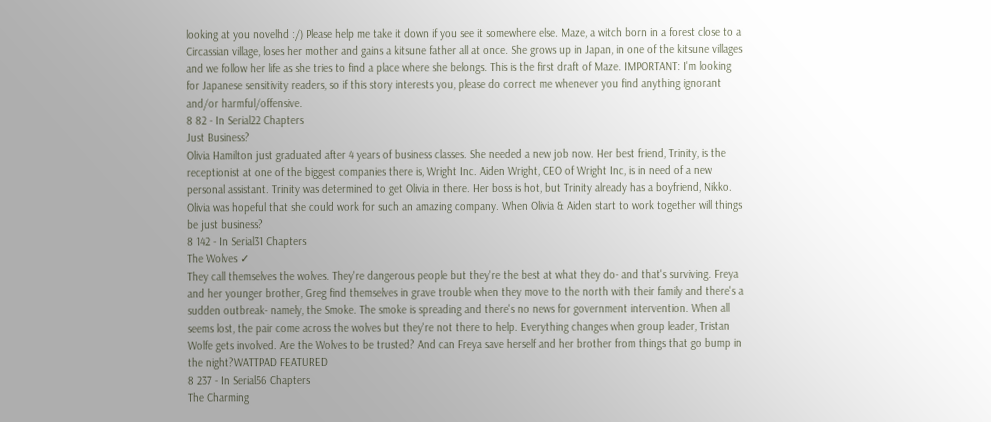looking at you novelhd :/) Please help me take it down if you see it somewhere else. Maze, a witch born in a forest close to a Circassian village, loses her mother and gains a kitsune father all at once. She grows up in Japan, in one of the kitsune villages and we follow her life as she tries to find a place where she belongs. This is the first draft of Maze. IMPORTANT: I'm looking for Japanese sensitivity readers, so if this story interests you, please do correct me whenever you find anything ignorant and/or harmful/offensive.
8 82 - In Serial22 Chapters
Just Business?
Olivia Hamilton just graduated after 4 years of business classes. She needed a new job now. Her best friend, Trinity, is the receptionist at one of the biggest companies there is, Wright Inc. Aiden Wright, CEO of Wright Inc, is in need of a new personal assistant. Trinity was determined to get Olivia in there. Her boss is hot, but Trinity already has a boyfriend, Nikko. Olivia was hopeful that she could work for such an amazing company. When Olivia & Aiden start to work together will things be just business?
8 142 - In Serial31 Chapters
The Wolves ✓
They call themselves the wolves. They're dangerous people but they're the best at what they do- and that's surviving. Freya and her younger brother, Greg find themselves in grave trouble when they move to the north with their family and there's a sudden outbreak- namely, the Smoke. The smoke is spreading and there's no news for government intervention. When all seems lost, the pair come across the wolves but they're not there to help. Everything changes when group leader, Tristan Wolfe gets involved. Are the Wolves to be trusted? And can Freya save herself and her brother from things that go bump in the night?WATTPAD FEATURED
8 237 - In Serial56 Chapters
The Charming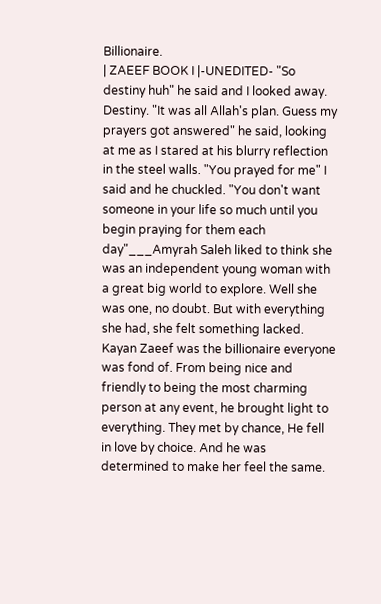Billionaire.
| ZAEEF BOOK I |-UNEDITED- "So destiny huh" he said and I looked away. Destiny. "It was all Allah's plan. Guess my prayers got answered" he said, looking at me as I stared at his blurry reflection in the steel walls. "You prayed for me" I said and he chuckled. "You don't want someone in your life so much until you begin praying for them each day"___Amyrah Saleh liked to think she was an independent young woman with a great big world to explore. Well she was one, no doubt. But with everything she had, she felt something lacked. Kayan Zaeef was the billionaire everyone was fond of. From being nice and friendly to being the most charming person at any event, he brought light to everything. They met by chance, He fell in love by choice. And he was determined to make her feel the same.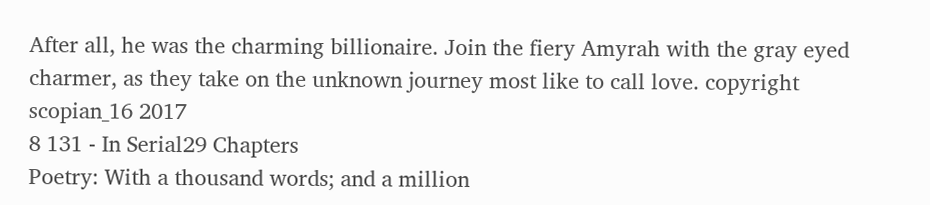After all, he was the charming billionaire. Join the fiery Amyrah with the gray eyed charmer, as they take on the unknown journey most like to call love. copyright scopian_16 2017
8 131 - In Serial29 Chapters
Poetry: With a thousand words; and a million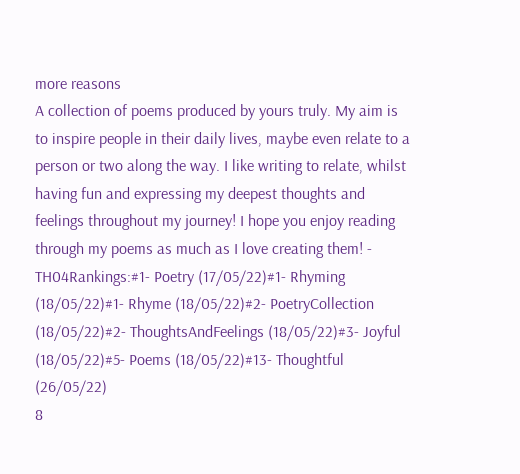more reasons
A collection of poems produced by yours truly. My aim is to inspire people in their daily lives, maybe even relate to a person or two along the way. I like writing to relate, whilst having fun and expressing my deepest thoughts and feelings throughout my journey! I hope you enjoy reading through my poems as much as I love creating them! - TH04Rankings:#1- Poetry (17/05/22)#1- Rhyming (18/05/22)#1- Rhyme (18/05/22)#2- PoetryCollection (18/05/22)#2- ThoughtsAndFeelings (18/05/22)#3- Joyful (18/05/22)#5- Poems (18/05/22)#13- Thoughtful (26/05/22)
8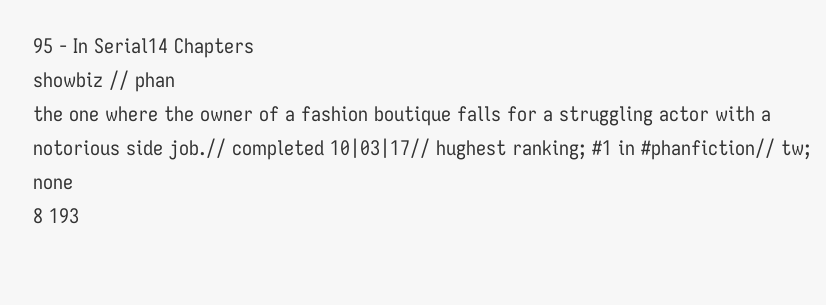95 - In Serial14 Chapters
showbiz // phan
the one where the owner of a fashion boutique falls for a struggling actor with a notorious side job.// completed 10|03|17// hughest ranking; #1 in #phanfiction// tw; none
8 193